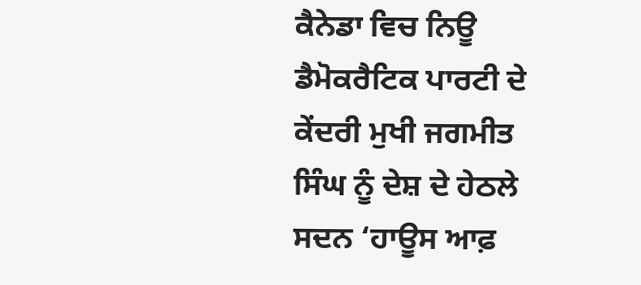ਕੈਨੇਡਾ ਵਿਚ ਨਿਊ ਡੈਮੋਕਰੈਟਿਕ ਪਾਰਟੀ ਦੇ ਕੇਂਦਰੀ ਮੁਖੀ ਜਗਮੀਤ ਸਿੰਘ ਨੂੰ ਦੇਸ਼ ਦੇ ਹੇਠਲੇ ਸਦਨ ‘ਹਾਊਸ ਆਫ਼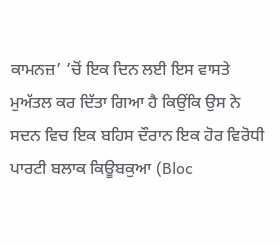ਕਾਮਨਜ਼’ ’ਚੋਂ ਇਕ ਦਿਨ ਲਈ ਇਸ ਵਾਸਤੇ ਮੁਅੱਤਲ ਕਰ ਦਿੱਤਾ ਗਿਆ ਹੈ ਕਿਉਂਕਿ ਉਸ ਨੇ ਸਦਨ ਵਿਚ ਇਕ ਬਹਿਸ ਦੌਰਾਨ ਇਕ ਹੋਰ ਵਿਰੋਧੀ ਪਾਰਟੀ ਬਲਾਕ ਕਿਊਬਕੁਆ (Bloc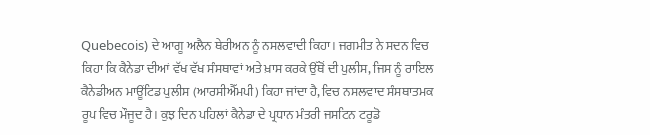Quebecois) ਦੇ ਆਗੂ ਅਲੈਨ ਥੇਰੀਅਨ ਨੂੰ ਨਸਲਵਾਦੀ ਕਿਹਾ। ਜਗਮੀਤ ਨੇ ਸਦਨ ਵਿਚ ਕਿਹਾ ਕਿ ਕੈਨੇਡਾ ਦੀਆਂ ਵੱਖ ਵੱਖ ਸੰਸਥਾਵਾਂ ਅਤੇ ਖ਼ਾਸ ਕਰਕੇ ਉੱਥੋਂ ਦੀ ਪੁਲੀਸ, ਜਿਸ ਨੂੰ ਰਾਇਲ ਕੈਨੇਡੀਅਨ ਮਾਊਂਟਿਡ ਪੁਲੀਸ (ਆਰਸੀਐੱਮਪੀ) ਕਿਹਾ ਜਾਂਦਾ ਹੈ, ਵਿਚ ਨਸਲਵਾਦ ਸੰਸਥਾਤਮਕ ਰੂਪ ਵਿਚ ਮੌਜੂਦ ਹੈ। ਕੁਝ ਦਿਨ ਪਹਿਲਾਂ ਕੈਨੇਡਾ ਦੇ ਪ੍ਰਧਾਨ ਮੰਤਰੀ ਜਸਟਿਨ ਟਰੂਡੋ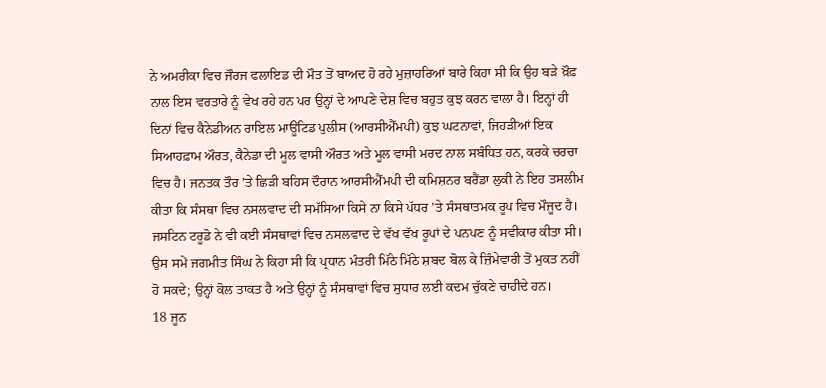ਨੇ ਅਮਰੀਕਾ ਵਿਚ ਜੌਰਜ ਫਲਾਇਡ ਦੀ ਮੌਤ ਤੋਂ ਬਾਅਦ ਹੋ ਰਹੇ ਮੁਜ਼ਾਹਰਿਆਂ ਬਾਰੇ ਕਿਹਾ ਸੀ ਕਿ ਉਹ ਬੜੇ ਖ਼ੌਫ਼ ਨਾਲ ਇਸ ਵਰਤਾਰੇ ਨੂੰ ਵੇਖ ਰਹੇ ਹਨ ਪਰ ਉਨ੍ਹਾਂ ਦੇ ਆਪਣੇ ਦੇਸ਼ ਵਿਚ ਬਹੁਤ ਕੁਝ ਕਰਨ ਵਾਲਾ ਹੈ। ਇਨ੍ਹਾਂ ਹੀ ਦਿਨਾਂ ਵਿਚ ਕੈਨੇਡੀਅਨ ਰਾਇਲ ਮਾਊਂਟਿਡ ਪੁਲੀਸ (ਆਰਸੀਐੱਮਪੀ) ਕੁਝ ਘਟਨਾਵਾਂ, ਜਿਹੜੀਆਂ ਇਕ ਸਿਆਹਫ਼ਾਮ ਔਰਤ, ਕੈਨੇਡਾ ਦੀ ਮੂਲ ਵਾਸੀ ਔਰਤ ਅਤੇ ਮੂਲ ਵਾਸੀ ਮਰਦ ਨਾਲ ਸਬੰਧਿਤ ਹਨ, ਕਰਕੇ ਚਰਚਾ ਵਿਚ ਹੈ। ਜਨਤਕ ਤੌਰ ’ਤੇ ਛਿੜੀ ਬਹਿਸ ਦੌਰਾਨ ਆਰਸੀਐੱਮਪੀ ਦੀ ਕਮਿਸ਼ਨਰ ਬਰੈਂਡਾ ਲੁਕੀ ਨੇ ਇਹ ਤਸਲੀਮ ਕੀਤਾ ਕਿ ਸੰਸਥਾ ਵਿਚ ਨਸਲਵਾਦ ਦੀ ਸਮੱਸਿਆ ਕਿਸੇ ਨਾ ਕਿਸੇ ਪੱਧਰ ’ਤੇ ਸੰਸਥਾਤਮਕ ਰੂਪ ਵਿਚ ਮੌਜੂਦ ਹੈ। ਜਸਟਿਨ ਟਰੂਡੋ ਨੇ ਵੀ ਕਈ ਸੰਸਥਾਵਾਂ ਵਿਚ ਨਸਲਵਾਦ ਦੇ ਵੱਖ ਵੱਖ ਰੂਪਾਂ ਦੇ ਪਨਪਣ ਨੂੰ ਸਵੀਕਾਰ ਕੀਤਾ ਸੀ। ਉਸ ਸਮੇਂ ਜਗਮੀਤ ਸਿੰਘ ਨੇ ਕਿਹਾ ਸੀ ਕਿ ਪ੍ਰਧਾਨ ਮੰਤਰੀ ਮਿੱਠੇ ਮਿੱਠੇ ਸ਼ਬਦ ਬੋਲ ਕੇ ਜ਼ਿੰਮੇਵਾਰੀ ਤੋਂ ਮੁਕਤ ਨਹੀਂ ਹੋ ਸਕਦੇ; ਉਨ੍ਹਾਂ ਕੋਲ ਤਾਕਤ ਹੈ ਅਤੇ ਉਨ੍ਹਾਂ ਨੂੰ ਸੰਸਥਾਵਾਂ ਵਿਚ ਸੁਧਾਰ ਲਈ ਕਦਮ ਚੁੱਕਣੇ ਚਾਹੀਦੇ ਹਨ।
18 ਜੂਨ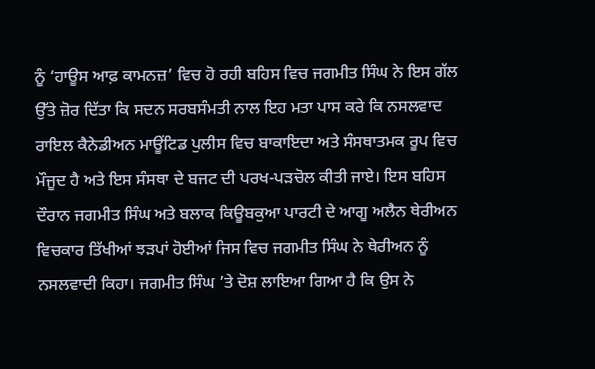ਨੂੰ ‘ਹਾਊਸ ਆਫ਼ ਕਾਮਨਜ਼’ ਵਿਚ ਹੋ ਰਹੀ ਬਹਿਸ ਵਿਚ ਜਗਮੀਤ ਸਿੰਘ ਨੇ ਇਸ ਗੱਲ ਉੱਤੇ ਜ਼ੋਰ ਦਿੱਤਾ ਕਿ ਸਦਨ ਸਰਬਸੰਮਤੀ ਨਾਲ ਇਹ ਮਤਾ ਪਾਸ ਕਰੇ ਕਿ ਨਸਲਵਾਦ ਰਾਇਲ ਕੈਨੇਡੀਅਨ ਮਾਊਂਟਿਡ ਪੁਲੀਸ ਵਿਚ ਬਾਕਾਇਦਾ ਅਤੇ ਸੰਸਥਾਤਮਕ ਰੂਪ ਵਿਚ ਮੌਜੂਦ ਹੈ ਅਤੇ ਇਸ ਸੰਸਥਾ ਦੇ ਬਜਟ ਦੀ ਪਰਖ-ਪੜਚੋਲ ਕੀਤੀ ਜਾਏ। ਇਸ ਬਹਿਸ ਦੌਰਾਨ ਜਗਮੀਤ ਸਿੰਘ ਅਤੇ ਬਲਾਕ ਕਿਊਬਕੁਆ ਪਾਰਟੀ ਦੇ ਆਗੂ ਅਲੈਨ ਥੇਰੀਅਨ ਵਿਚਕਾਰ ਤਿੱਖੀਆਂ ਝੜਪਾਂ ਹੋਈਆਂ ਜਿਸ ਵਿਚ ਜਗਮੀਤ ਸਿੰਘ ਨੇ ਥੇਰੀਅਨ ਨੂੰ ਨਸਲਵਾਦੀ ਕਿਹਾ। ਜਗਮੀਤ ਸਿੰਘ ’ਤੇ ਦੋਸ਼ ਲਾਇਆ ਗਿਆ ਹੈ ਕਿ ਉਸ ਨੇ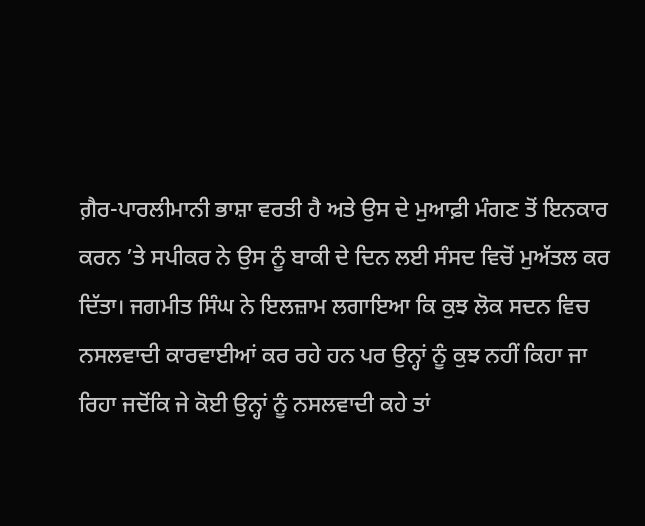ਗ਼ੈਰ-ਪਾਰਲੀਮਾਨੀ ਭਾਸ਼ਾ ਵਰਤੀ ਹੈ ਅਤੇ ਉਸ ਦੇ ਮੁਆਫ਼ੀ ਮੰਗਣ ਤੋਂ ਇਨਕਾਰ ਕਰਨ ’ਤੇ ਸਪੀਕਰ ਨੇ ਉਸ ਨੂੰ ਬਾਕੀ ਦੇ ਦਿਨ ਲਈ ਸੰਸਦ ਵਿਚੋਂ ਮੁਅੱਤਲ ਕਰ ਦਿੱਤਾ। ਜਗਮੀਤ ਸਿੰਘ ਨੇ ਇਲਜ਼ਾਮ ਲਗਾਇਆ ਕਿ ਕੁਝ ਲੋਕ ਸਦਨ ਵਿਚ ਨਸਲਵਾਦੀ ਕਾਰਵਾਈਆਂ ਕਰ ਰਹੇ ਹਨ ਪਰ ਉਨ੍ਹਾਂ ਨੂੰ ਕੁਝ ਨਹੀਂ ਕਿਹਾ ਜਾ ਰਿਹਾ ਜਦੋਂਕਿ ਜੇ ਕੋਈ ਉਨ੍ਹਾਂ ਨੂੰ ਨਸਲਵਾਦੀ ਕਹੇ ਤਾਂ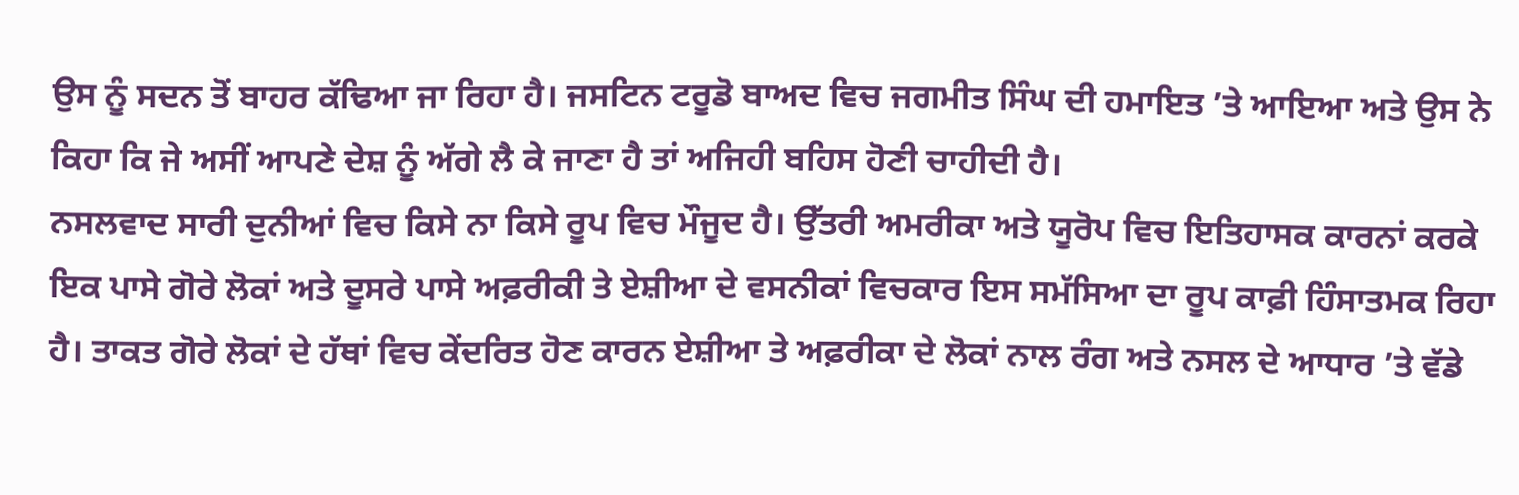ਉਸ ਨੂੰ ਸਦਨ ਤੋਂ ਬਾਹਰ ਕੱਢਿਆ ਜਾ ਰਿਹਾ ਹੈ। ਜਸਟਿਨ ਟਰੂਡੋ ਬਾਅਦ ਵਿਚ ਜਗਮੀਤ ਸਿੰਘ ਦੀ ਹਮਾਇਤ ’ਤੇ ਆਇਆ ਅਤੇ ਉਸ ਨੇ ਕਿਹਾ ਕਿ ਜੇ ਅਸੀਂ ਆਪਣੇ ਦੇਸ਼ ਨੂੰ ਅੱਗੇ ਲੈ ਕੇ ਜਾਣਾ ਹੈ ਤਾਂ ਅਜਿਹੀ ਬਹਿਸ ਹੋਣੀ ਚਾਹੀਦੀ ਹੈ।
ਨਸਲਵਾਦ ਸਾਰੀ ਦੁਨੀਆਂ ਵਿਚ ਕਿਸੇ ਨਾ ਕਿਸੇ ਰੂਪ ਵਿਚ ਮੌਜੂਦ ਹੈ। ਉੱਤਰੀ ਅਮਰੀਕਾ ਅਤੇ ਯੂਰੋਪ ਵਿਚ ਇਤਿਹਾਸਕ ਕਾਰਨਾਂ ਕਰਕੇ ਇਕ ਪਾਸੇ ਗੋਰੇ ਲੋਕਾਂ ਅਤੇ ਦੂਸਰੇ ਪਾਸੇ ਅਫ਼ਰੀਕੀ ਤੇ ਏਸ਼ੀਆ ਦੇ ਵਸਨੀਕਾਂ ਵਿਚਕਾਰ ਇਸ ਸਮੱਸਿਆ ਦਾ ਰੂਪ ਕਾਫ਼ੀ ਹਿੰਸਾਤਮਕ ਰਿਹਾ ਹੈ। ਤਾਕਤ ਗੋਰੇ ਲੋਕਾਂ ਦੇ ਹੱਥਾਂ ਵਿਚ ਕੇਂਦਰਿਤ ਹੋਣ ਕਾਰਨ ਏਸ਼ੀਆ ਤੇ ਅਫ਼ਰੀਕਾ ਦੇ ਲੋਕਾਂ ਨਾਲ ਰੰਗ ਅਤੇ ਨਸਲ ਦੇ ਆਧਾਰ ’ਤੇ ਵੱਡੇ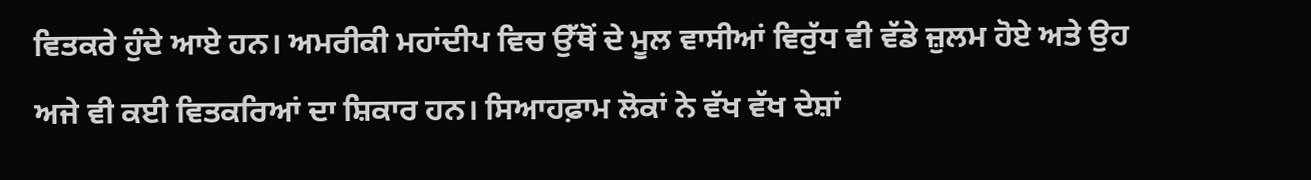ਵਿਤਕਰੇ ਹੁੰਦੇ ਆਏ ਹਨ। ਅਮਰੀਕੀ ਮਹਾਂਦੀਪ ਵਿਚ ਉੱਥੋਂ ਦੇ ਮੂਲ ਵਾਸੀਆਂ ਵਿਰੁੱਧ ਵੀ ਵੱਡੇ ਜ਼ੁਲਮ ਹੋਏ ਅਤੇ ਉਹ ਅਜੇ ਵੀ ਕਈ ਵਿਤਕਰਿਆਂ ਦਾ ਸ਼ਿਕਾਰ ਹਨ। ਸਿਆਹਫ਼ਾਮ ਲੋਕਾਂ ਨੇ ਵੱਖ ਵੱਖ ਦੇਸ਼ਾਂ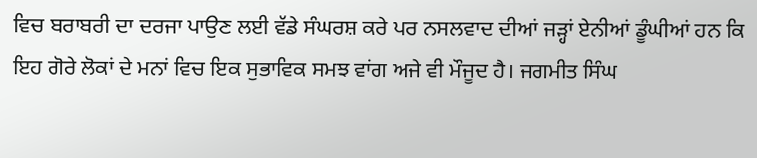ਵਿਚ ਬਰਾਬਰੀ ਦਾ ਦਰਜਾ ਪਾਉਣ ਲਈ ਵੱਡੇ ਸੰਘਰਸ਼ ਕਰੇ ਪਰ ਨਸਲਵਾਦ ਦੀਆਂ ਜੜ੍ਹਾਂ ਏਨੀਆਂ ਡੂੰਘੀਆਂ ਹਨ ਕਿ ਇਹ ਗੋਰੇ ਲੋਕਾਂ ਦੇ ਮਨਾਂ ਵਿਚ ਇਕ ਸੁਭਾਵਿਕ ਸਮਝ ਵਾਂਗ ਅਜੇ ਵੀ ਮੌਜੂਦ ਹੈ। ਜਗਮੀਤ ਸਿੰਘ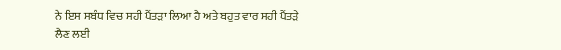ਨੇ ਇਸ ਸਬੰਧ ਵਿਚ ਸਹੀ ਪੈਂਤੜਾ ਲਿਆ ਹੈ ਅਤੇ ਬਹੁਤ ਵਾਰ ਸਹੀ ਪੈਂਤੜੇ ਲੈਣ ਲਈ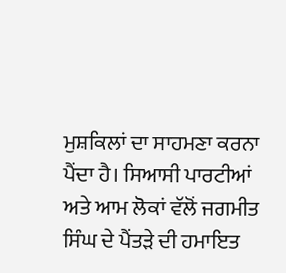ਮੁਸ਼ਕਿਲਾਂ ਦਾ ਸਾਹਮਣਾ ਕਰਨਾ ਪੈਂਦਾ ਹੈ। ਸਿਆਸੀ ਪਾਰਟੀਆਂ ਅਤੇ ਆਮ ਲੋਕਾਂ ਵੱਲੋਂ ਜਗਮੀਤ ਸਿੰਘ ਦੇ ਪੈਂਤੜੇ ਦੀ ਹਮਾਇਤ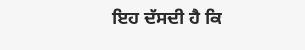ਇਹ ਦੱਸਦੀ ਹੈ ਕਿ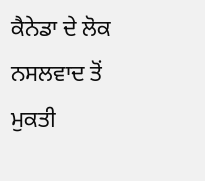ਕੈਨੇਡਾ ਦੇ ਲੋਕ ਨਸਲਵਾਦ ਤੋਂ ਮੁਕਤੀ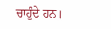ਚਾਹੁੰਦੇ ਹਨ।